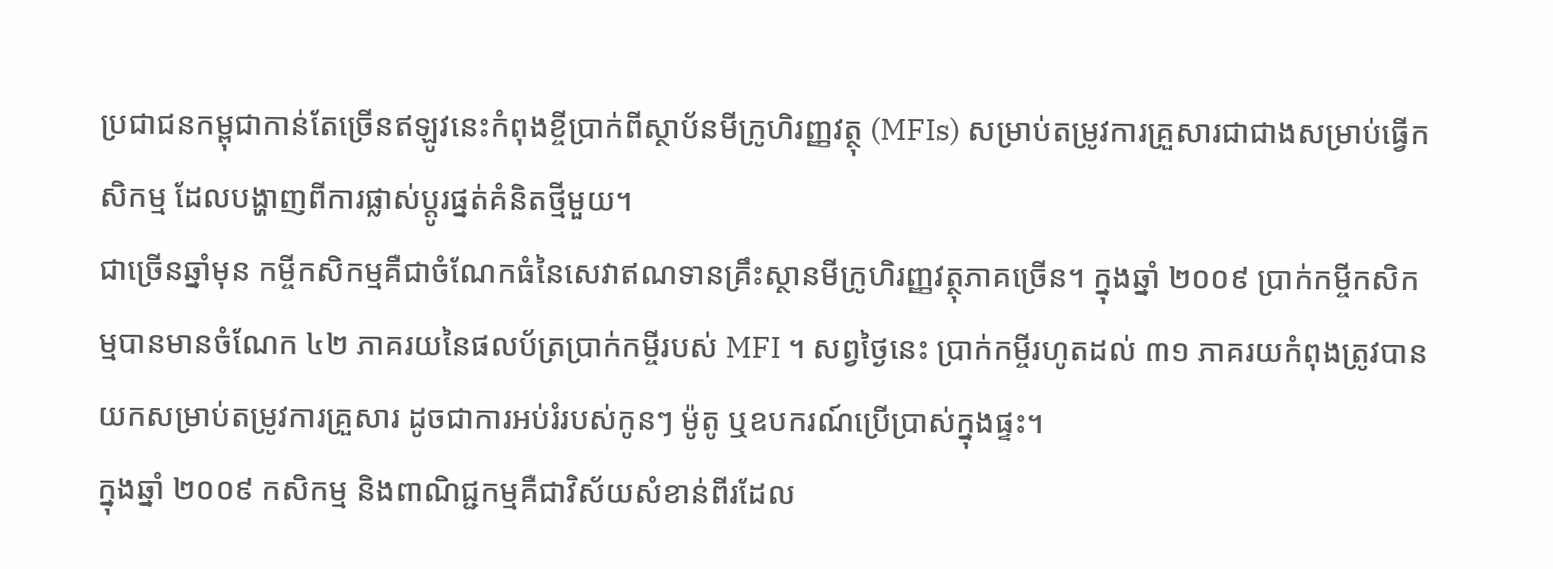ប្រជាជនកម្ពុជាកាន់តែច្រើនឥឡូវនេះកំពុងខ្ចីប្រាក់ពីស្ថាប័នមីក្រូហិរញ្ញវត្ថុ (MFIs) សម្រាប់តម្រូវការគ្រួសារជាជាងសម្រាប់ធ្វើកសិកម្ម ដែលបង្ហាញពីការផ្លាស់ប្តូរផ្នត់គំនិតថ្មីមួយ។
ជាច្រើនឆ្នាំមុន កម្ចីកសិកម្មគឺជាចំណែកធំនៃសេវាឥណទានគ្រឹះស្ថានមីក្រូហិរញ្ញវត្ថុភាគច្រើន។ ក្នុងឆ្នាំ ២០០៩ ប្រាក់កម្ចីកសិកម្មបានមានចំណែក ៤២ ភាគរយនៃផលប័ត្រប្រាក់កម្ចីរបស់ MFI ។ សព្វថ្ងៃនេះ ប្រាក់កម្ចីរហូតដល់ ៣១ ភាគរយកំពុងត្រូវបានយកសម្រាប់តម្រូវការគ្រួសារ ដូចជាការអប់រំរបស់កូនៗ ម៉ូតូ ឬឧបករណ៍ប្រើប្រាស់ក្នុងផ្ទះ។
ក្នុងឆ្នាំ ២០០៩ កសិកម្ម និងពាណិជ្ជកម្មគឺជាវិស័យសំខាន់ពីរដែល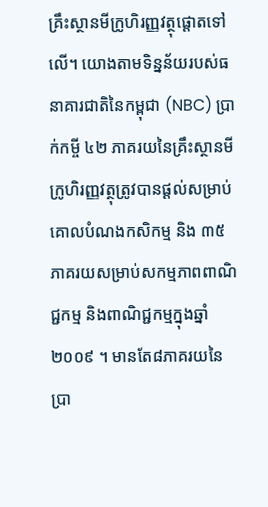គ្រឹះស្ថានមីក្រូហិរញ្ញវត្ថុផ្តោតទៅលើ។ យោងតាមទិន្នន័យរបស់ធនាគារជាតិនៃកម្ពុជា (NBC) ប្រាក់កម្ចី ៤២ ភាគរយនៃគ្រឹះស្ថានមីក្រូហិរញ្ញវត្ថុត្រូវបានផ្តល់សម្រាប់គោលបំណងកសិកម្ម និង ៣៥ ភាគរយសម្រាប់សកម្មភាពពាណិជ្ជកម្ម និងពាណិជ្ជកម្មក្នុងឆ្នាំ ២០០៩ ។ មានតែ៨ភាគរយនៃប្រា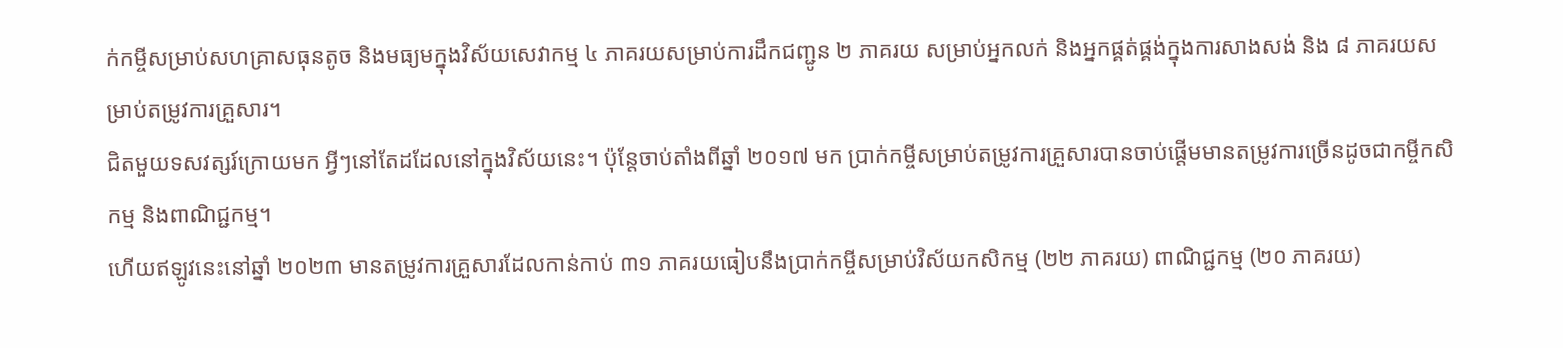ក់កម្ចីសម្រាប់សហគ្រាសធុនតូច និងមធ្យមក្នុងវិស័យសេវាកម្ម ៤ ភាគរយសម្រាប់ការដឹកជញ្ជូន ២ ភាគរយ សម្រាប់អ្នកលក់ និងអ្នកផ្គត់ផ្គង់ក្នុងការសាងសង់ និង ៨ ភាគរយសម្រាប់តម្រូវការគ្រួសារ។
ជិតមួយទសវត្សរ៍ក្រោយមក អ្វីៗនៅតែដដែលនៅក្នុងវិស័យនេះ។ ប៉ុន្តែចាប់តាំងពីឆ្នាំ ២០១៧ មក ប្រាក់កម្ចីសម្រាប់តម្រូវការគ្រួសារបានចាប់ផ្តើមមានតម្រូវការច្រើនដូចជាកម្ចីកសិកម្ម និងពាណិជ្ជកម្ម។
ហើយឥឡូវនេះនៅឆ្នាំ ២០២៣ មានតម្រូវការគ្រួសារដែលកាន់កាប់ ៣១ ភាគរយធៀបនឹងប្រាក់កម្ចីសម្រាប់វិស័យកសិកម្ម (២២ ភាគរយ) ពាណិជ្ជកម្ម (២០ ភាគរយ)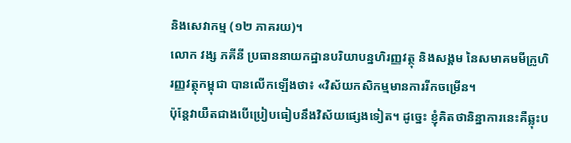និងសេវាកម្ម (១២ ភាគរយ)។
លោក វង្ស ភគីនី ប្រធាននាយកដ្ឋានបរិយាបន្នហិរញ្ញវត្ថុ និងសង្គម នៃសមាគមមីក្រូហិរញ្ញវត្ថុកម្ពុជា បានលើកឡើងថា៖ «វិស័យកសិកម្មមានការរីកចម្រើន។
ប៉ុន្តែវាយឺតជាងបើប្រៀបធៀបនឹងវិស័យផ្សេងទៀត។ ដូច្នេះ ខ្ញុំគិតថានិន្នាការនេះគឺឆ្លុះប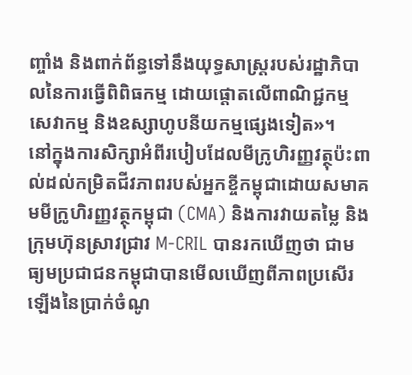ញ្ចាំង និងពាក់ព័ន្ធទៅនឹងយុទ្ធសាស្រ្តរបស់រដ្ឋាភិបាលនៃការធ្វើពិពិធកម្ម ដោយផ្តោតលើពាណិជ្ជកម្ម សេវាកម្ម និងឧស្សាហូបនីយកម្មផ្សេងទៀត»។
នៅក្នុងការសិក្សាអំពីរបៀបដែលមីក្រូហិរញ្ញវត្ថុប៉ះពាល់ដល់កម្រិតជីវភាពរបស់អ្នកខ្ចីកម្ពុជាដោយសមាគមមីក្រូហិរញ្ញវត្ថុកម្ពុជា (CMA) និងការវាយតម្លៃ និងក្រុមហ៊ុនស្រាវជ្រាវ M-CRIL បានរកឃើញថា ជាមធ្យមប្រជាជនកម្ពុជាបានមើលឃើញពីភាពប្រសើរឡើងនៃប្រាក់ចំណូ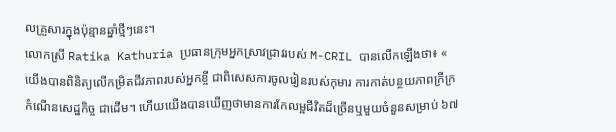លគ្រួសារក្នុងប៉ុន្មានឆ្នាំថ្មីៗនេះ។
លោកស្រី Ratika Kathuria ប្រធានក្រុមអ្នកស្រាវជ្រាវរបស់ M-CRIL បានលើកឡើងថា៖ « យើងបានពិនិត្យលើកម្រិតជីវភាពរបស់អ្នកខ្ចី ជាពិសេសការចូលរៀនរបស់កុមារ ការកាត់បន្ថយភាពក្រីក្រ កំណើនសេដ្ឋកិច្ច ជាដើម។ ហើយយើងបានឃើញថាមានការកែលម្អជីវិតដ៏ច្រើនឬមួយចំនួនសម្រាប់ ៦៧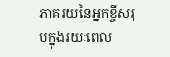ភាគរយនៃអ្នកខ្ចីសរុបក្នុងរយៈពេល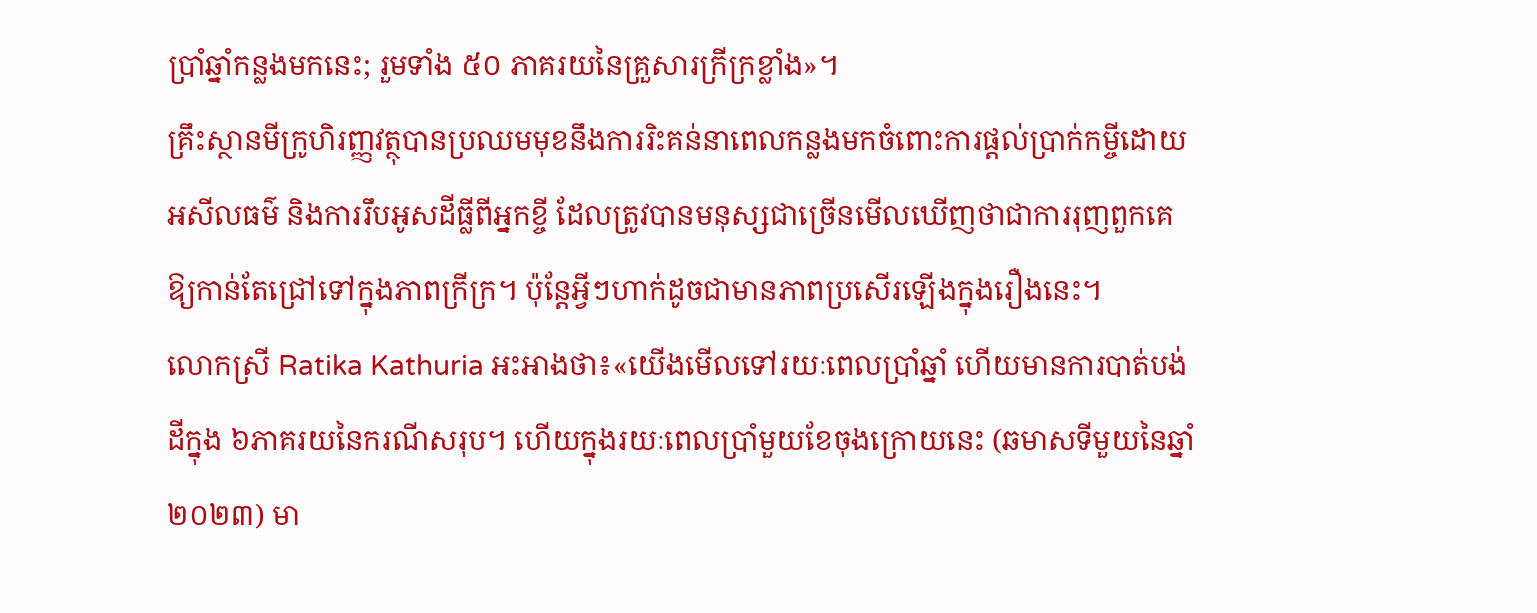ប្រាំឆ្នាំកន្លងមកនេះ; រួមទាំង ៥០ ភាគរយនៃគ្រួសារក្រីក្រខ្លាំង»។
គ្រឹះស្ថានមីក្រូហិរញ្ញវត្ថុបានប្រឈមមុខនឹងការរិះគន់នាពេលកន្លងមកចំពោះការផ្តល់ប្រាក់កម្ចីដោយអសីលធម៌ និងការរឹបអូសដីធ្លីពីអ្នកខ្ចី ដែលត្រូវបានមនុស្សជាច្រើនមើលឃើញថាជាការរុញពួកគេឱ្យកាន់តែជ្រៅទៅក្នុងភាពក្រីក្រ។ ប៉ុន្តែអ្វីៗហាក់ដូចជាមានភាពប្រសើរឡើងក្នុងរឿងនេះ។
លោកស្រី Ratika Kathuria អះអាងថា៖«យើងមើលទៅរយៈពេលប្រាំឆ្នាំ ហើយមានការបាត់បង់ដីក្នុង ៦ភាគរយនៃករណីសរុប។ ហើយក្នុងរយៈពេលប្រាំមួយខែចុងក្រោយនេះ (ឆមាសទីមួយនៃឆ្នាំ ២០២៣) មា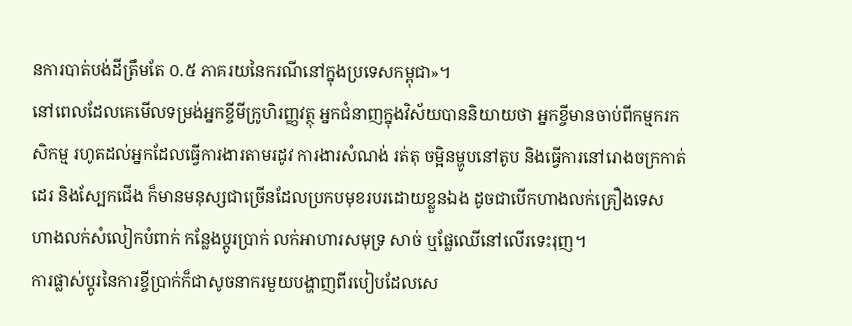នការបាត់បង់ដីត្រឹមតែ ០.៥ ភាគរយនៃករណីនៅក្នុងប្រទេសកម្ពុជា»។
នៅពេលដែលគេមើលទម្រង់អ្នកខ្ចីមីក្រូហិរញ្ញវត្ថុ អ្នកជំនាញក្នុងវិស័យបាននិយាយថា អ្នកខ្ចីមានចាប់ពីកម្មករកសិកម្ម រហូតដល់អ្នកដែលធ្វើការងារតាមរដូវ ការងារសំណង់ រត់តុ ចម្អិនម្ហូបនៅតូប និងធ្វើការនៅរោងចក្រកាត់ដេរ និងស្បែកជើង ក៏មានមនុស្សជាច្រើនដែលប្រកបមុខរបរដោយខ្លួនឯង ដូចជាបើកហាងលក់គ្រឿងទេស ហាងលក់សំលៀកបំពាក់ កន្លែងប្តូរប្រាក់ លក់អាហារសមុទ្រ សាច់ ឬផ្លែឈើនៅលើរទេះរុញ។
ការផ្លាស់ប្តូរនៃការខ្ចីប្រាក់ក៏ជាសូចនាករមួយបង្ហាញពីរបៀបដែលសេ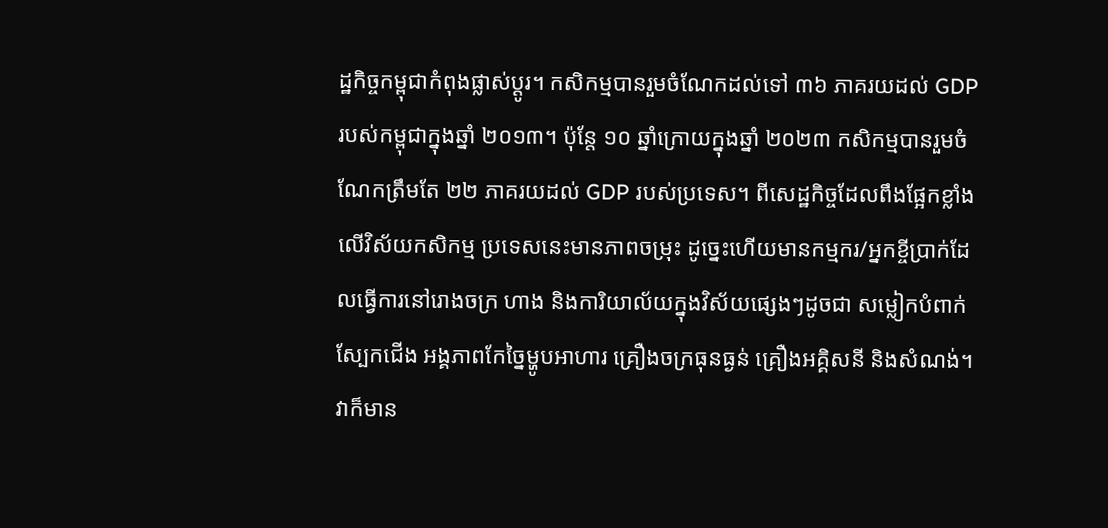ដ្ឋកិច្ចកម្ពុជាកំពុងផ្លាស់ប្តូរ។ កសិកម្មបានរួមចំណែកដល់ទៅ ៣៦ ភាគរយដល់ GDP របស់កម្ពុជាក្នុងឆ្នាំ ២០១៣។ ប៉ុន្តែ ១០ ឆ្នាំក្រោយក្នុងឆ្នាំ ២០២៣ កសិកម្មបានរួមចំណែកត្រឹមតែ ២២ ភាគរយដល់ GDP របស់ប្រទេស។ ពីសេដ្ឋកិច្ចដែលពឹងផ្អែកខ្លាំងលើវិស័យកសិកម្ម ប្រទេសនេះមានភាពចម្រុះ ដូច្នេះហើយមានកម្មករ/អ្នកខ្ចីប្រាក់ដែលធ្វើការនៅរោងចក្រ ហាង និងការិយាល័យក្នុងវិស័យផ្សេងៗដូចជា សម្លៀកបំពាក់ ស្បែកជើង អង្គភាពកែច្នៃម្ហូបអាហារ គ្រឿងចក្រធុនធ្ងន់ គ្រឿងអគ្គិសនី និងសំណង់។
វាក៏មាន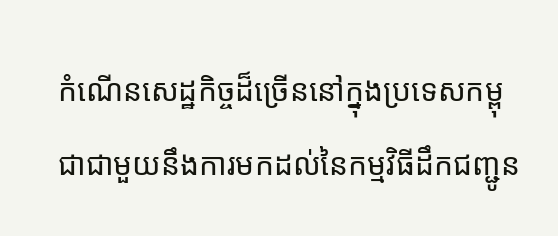កំណើនសេដ្ឋកិច្ចដ៏ច្រើននៅក្នុងប្រទេសកម្ពុជាជាមួយនឹងការមកដល់នៃកម្មវិធីដឹកជញ្ជូន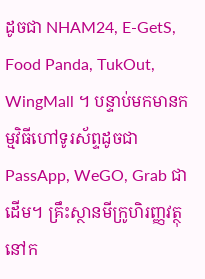ដូចជា NHAM24, E-GetS, Food Panda, TukOut, WingMall ។ បន្ទាប់មកមានកម្មវិធីហៅទូរស័ព្ទដូចជា PassApp, WeGO, Grab ជាដើម។ គ្រឹះស្ថានមីក្រូហិរញ្ញវត្ថុនៅក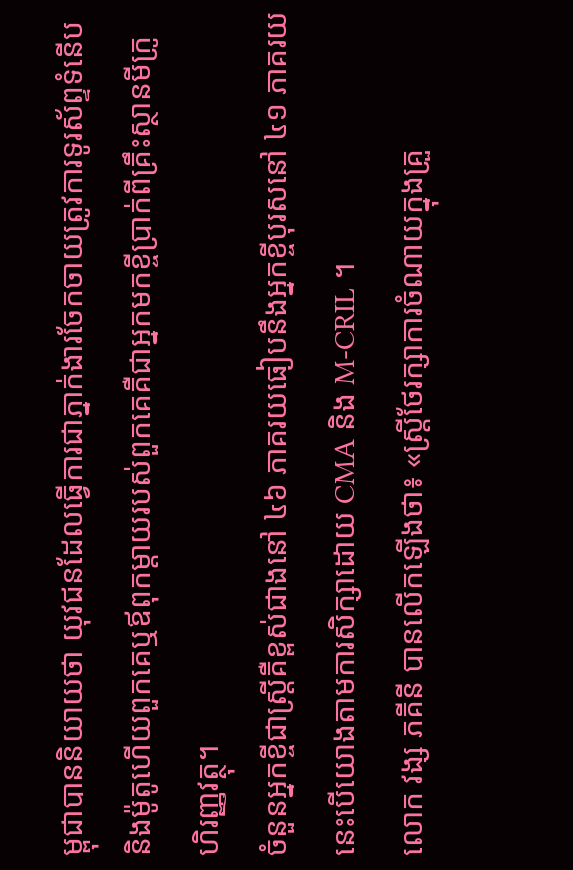ម្ពុជាបាននិយាយថា យុវជនដែលធ្វើការជាភ្នាក់ងារចែកចាយត្រូវការទូរស័ព្ទទំនើប និងម៉ូតូហើយពួកគេឬឪពុកម្តាយរបស់ពួកគេគឺជាអ្នកមកខ្ចីប្រាក់ពីគ្រឹះស្ថានមីក្រូហិរញ្ញវត្ថុ។
ចំនួនអ្នកខ្ចីជាស្ត្រីគឺខ្ពស់ជាងនៅ ៤៦ ភាគរយធៀបនឹងអ្នកខ្ចីបុរសនៅ ៤១ ភាគរយ នេះបើយោងតាមការសិក្សាដោយ CMA និង M-CRIL ។
លោក វង្ស ភគីនី បានលើកឡើងថា៖ «ស្ត្រីថែរក្សាការចំណាយក្នុងគ្រួ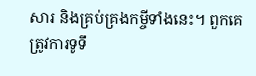សារ និងគ្រប់គ្រងកម្ចីទាំងនេះ។ ពួកគេត្រូវការទូទឹ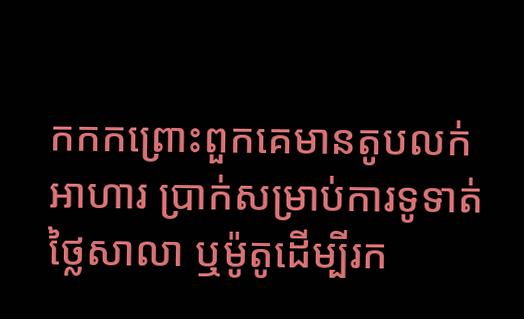កកកព្រោះពួកគេមានតូបលក់អាហារ ប្រាក់សម្រាប់ការទូទាត់ថ្លៃសាលា ឬម៉ូតូដើម្បីរក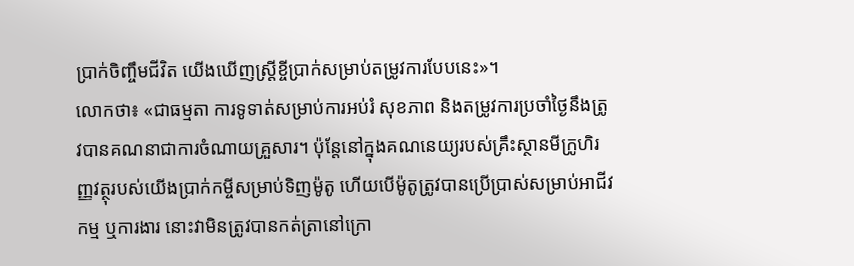ប្រាក់ចិញ្ចឹមជីវិត យើងឃើញស្ត្រីខ្ចីប្រាក់សម្រាប់តម្រូវការបែបនេះ»។
លោកថា៖ «ជាធម្មតា ការទូទាត់សម្រាប់ការអប់រំ សុខភាព និងតម្រូវការប្រចាំថ្ងៃនឹងត្រូវបានគណនាជាការចំណាយគ្រួសារ។ ប៉ុន្តែនៅក្នុងគណនេយ្យរបស់គ្រឹះស្ថានមីក្រូហិរញ្ញវត្ថុរបស់យើងប្រាក់កម្ចីសម្រាប់ទិញម៉ូតូ ហើយបើម៉ូតូត្រូវបានប្រើប្រាស់សម្រាប់អាជីវកម្ម ឬការងារ នោះវាមិនត្រូវបានកត់ត្រានៅក្រោ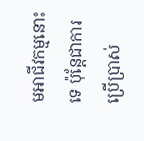មអាជីវកម្មនោះទេ ប៉ុន្តែជាការប្រើប្រាស់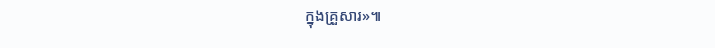ក្នុងគ្រួសារ»៕